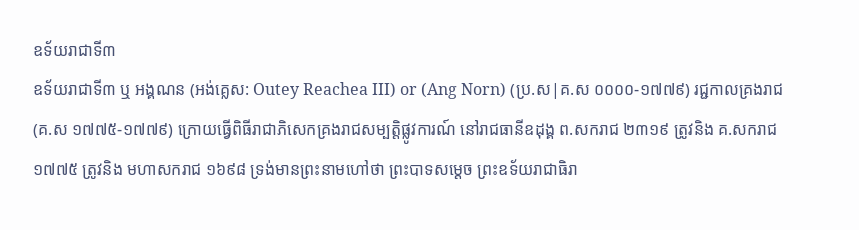ឧទ័យរាជាទី៣
ឧទ័យរាជាទី៣ ឬ អង្គណន (អង់គ្លេស: Outey Reachea III) or (Ang Norn) (ប្រ.ស|គ.ស ០០០០-១៧៧៩) រជ្ជកាលគ្រងរាជ (គ.ស ១៧៧៥-១៧៧៩) ក្រោយធ្វើពិធីរាជាភិសេកគ្រងរាជសម្បត្តិផ្លូវការណ៍ នៅរាជធានីឧដុង្គ ព.សករាជ ២៣១៩ ត្រូវនិង គ.សករាជ ១៧៧៥ ត្រូវនិង មហាសករាជ ១៦៩៨ ទ្រង់មានព្រះនាមហៅថា ព្រះបាទសម្ដេច ព្រះឧទ័យរាជាធិរា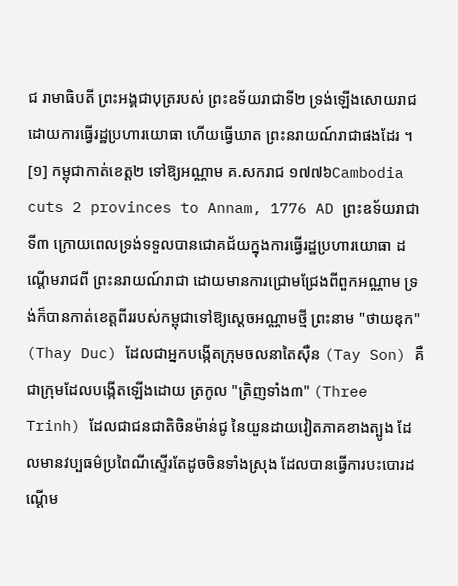ជ រាមាធិបតី ព្រះអង្គជាបុត្ររបស់ ព្រះឧទ័យរាជាទី២ ទ្រង់ឡើងសោយរាជដោយការធ្វើរដ្ឋប្រហារយោធា ហើយធ្វើឃាត ព្រះនរាយណ៍រាជាផងដែរ ។ [១] កម្ពុជាកាត់ខេត្ត២ ទៅឱ្យអណ្ណាម គ.សករាជ ១៧៧៦Cambodia cuts 2 provinces to Annam, 1776 AD ព្រះឧទ័យរាជាទី៣ ក្រោយពេលទ្រង់ទទួលបានជោគជ័យក្នុងការធ្វើរដ្ឋប្រហារយោធា ដណ្ដើមរាជពី ព្រះនរាយណ៍រាជា ដោយមានការជ្រោមជ្រែងពីពួកអណ្ណាម ទ្រង់ក៏បានកាត់ខេត្តពីររបស់កម្ពុជាទៅឱ្យស្ដេចអណ្ណាមថ្មី ព្រះនាម "ថាយឌុក" (Thay Duc) ដែលជាអ្នកបង្កើតក្រុមចលនាតៃសុឺន (Tay Son) គឺជាក្រុមដែលបង្កើតឡើងដោយ ត្រកូល "ត្រិញទាំង៣" (Three Trinh) ដែលជាជនជាតិចិនម៉ាន់ជូ នៃយួនដាយវៀតភាគខាងត្បូង ដែលមានវប្បធម៌ប្រពៃណីស្ទើរតែដូចចិនទាំងស្រុង ដែលបានធ្វើការបះបោរដណ្ដើម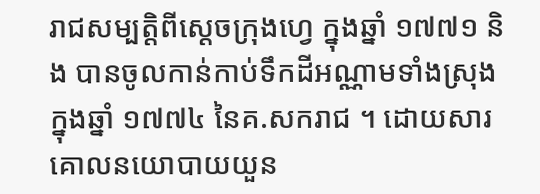រាជសម្បត្តិពីស្ដេចក្រុងហ្វេ ក្នុងឆ្នាំ ១៧៧១ និង បានចូលកាន់កាប់ទឹកដីអណ្ណាមទាំងស្រុងក្នុងឆ្នាំ ១៧៧៤ នៃគ.សករាជ ។ ដោយសារគោលនយោបាយយួន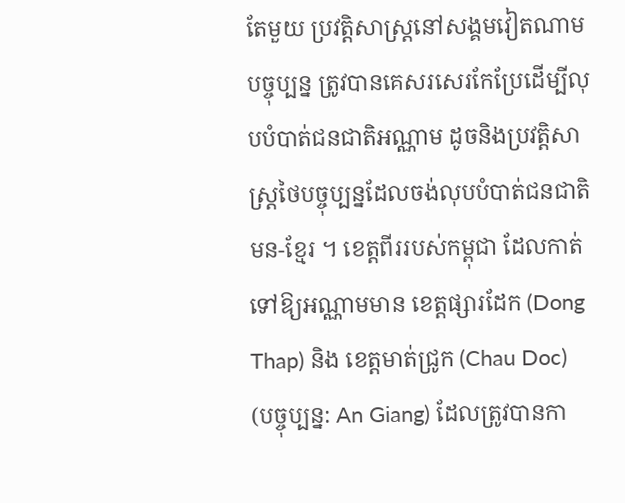តែមួយ ប្រវត្តិសាស្ត្រនៅសង្គមវៀតណាមបច្ចុប្បន្ន ត្រូវបានគេសរសេរកែប្រែដើម្បីលុបបំបាត់ជនជាតិអណ្ណាម ដូចនិងប្រវត្តិសាស្ត្រថៃបច្ចុប្បន្នដែលចង់លុបបំបាត់ជនជាតិ មន-ខ្មែរ ។ ខេត្តពីររបស់កម្ពុជា ដែលកាត់ទៅឱ្យអណ្ណាមមាន ខេត្តផ្សារដែក (Dong Thap) និង ខេត្តមាត់ជ្រូក (Chau Doc) (បច្ចុប្បន្ន: An Giang) ដែលត្រូវបានកា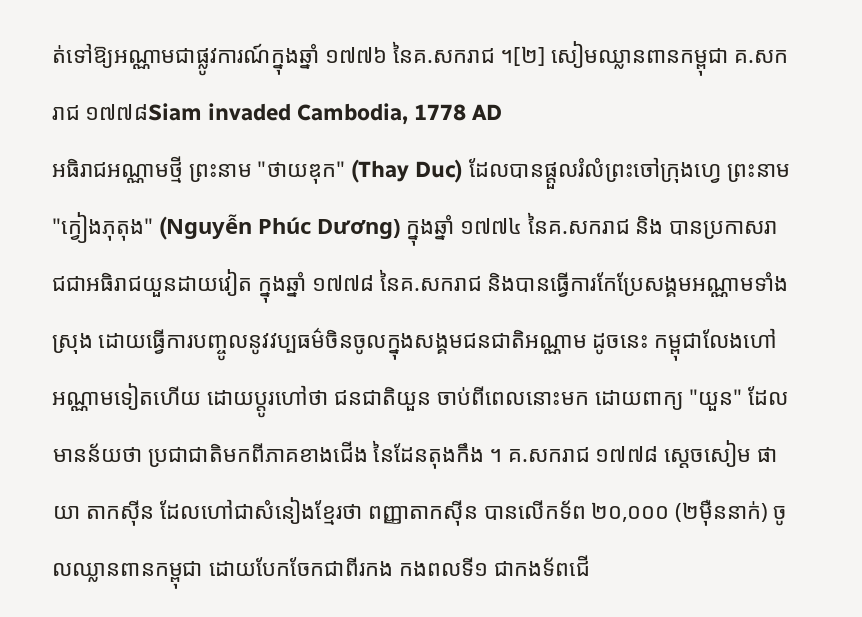ត់ទៅឱ្យអណ្ណាមជាផ្លូវការណ៍ក្នុងឆ្នាំ ១៧៧៦ នៃគ.សករាជ ។[២] សៀមឈ្លានពានកម្ពុជា គ.សករាជ ១៧៧៨Siam invaded Cambodia, 1778 AD
អធិរាជអណ្ណាមថ្មី ព្រះនាម "ថាយឌុក" (Thay Duc) ដែលបានផ្ដួលរំលំព្រះចៅក្រុងហ្វេ ព្រះនាម "ក្វៀងភុតុង" (Nguyễn Phúc Dương) ក្នុងឆ្នាំ ១៧៧៤ នៃគ.សករាជ និង បានប្រកាសរាជជាអធិរាជយួនដាយវៀត ក្នុងឆ្នាំ ១៧៧៨ នៃគ.សករាជ និងបានធ្វើការកែប្រែសង្គមអណ្ណាមទាំងស្រុង ដោយធ្វើការបញ្ចូលនូវវប្បធម៌ចិនចូលក្នុងសង្គមជនជាតិអណ្ណាម ដូចនេះ កម្ពុជាលែងហៅអណ្ណាមទៀតហើយ ដោយប្ដូរហៅថា ជនជាតិយួន ចាប់ពីពេលនោះមក ដោយពាក្យ "យួន" ដែលមានន័យថា ប្រជាជាតិមកពីភាគខាងជើង នៃដែនតុងកឹង ។ គ.សករាជ ១៧៧៨ ស្ដេចសៀម ផាយា តាកសុីន ដែលហៅជាសំនៀងខ្មែរថា ពញ្ញាតាកសុីន បានលើកទ័ព ២០,០០០ (២មុឺននាក់) ចូលឈ្លានពានកម្ពុជា ដោយបែកចែកជាពីរកង កងពលទី១ ជាកងទ័ពជើ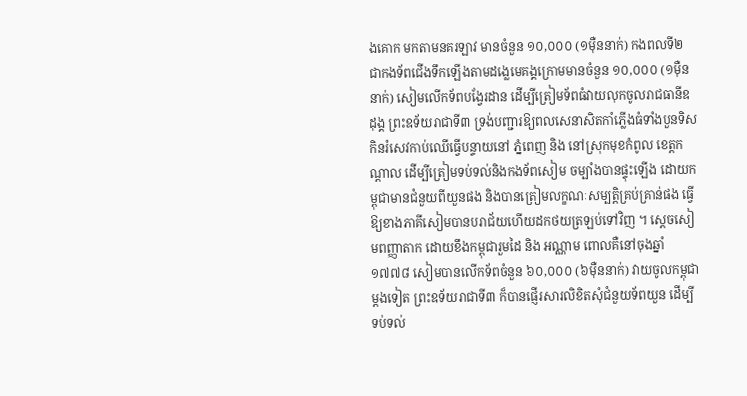ងគោក មកតាមនគរឡាវ មានចំនួន ១០,០០០ (១មុឺននាក់) កងពលទី២ ជាកងទ័ពជើងទឹកឡើងតាមដង្លេមេគង្គក្រោមមានចំនួន ១០,០០០ (១មុឺននាក់) សៀមលើកទ័ពបង្វែរដាន ដើម្បីត្រៀមទ័ពធំវាយលុកចូលរាជធានីឧដុង្គ ព្រះឧទ័យរាជាទី៣ ទ្រង់បញ្ជារឱ្យពលសេនាសិតកាំភ្លើងធំទាំងបួនទិស កិនរំសេវកាប់ឈើធ្វើបន្ទាយនៅ ភ្នំពេញ និង នៅស្រុកមុខកំពូល ខេត្តកណ្ដាល ដើម្បីត្រៀមទប់ទល់និងកងទ័ពសៀម ចម្បាំងបានផ្ទុះឡើង ដោយកម្ពុជាមានជំនួយពីយួនផង និងបានត្រៀមលក្ខណៈសម្បត្តិគ្រប់គ្រាន់ផង ធ្វើឱ្យខាងភាគីសៀមបានបរាជ័យហើយដកថយត្រឡប់ទៅវិញ ។ ស្ដេចសៀមពញ្ញាតាក ដោយខឹងកម្ពុជារួមដៃ និង អណ្ណាម ពោលគឺនៅចុងឆ្នាំ ១៧៧៨ សៀមបានលើកទ័ពចំនួន ៦០,០០០ (៦មុឺននាក់) វាយចូលកម្ពុជាម្ដងទៀត ព្រះឧទ័យរាជាទី៣ ក៏បានផ្ញើរសារលិខិតសុំជំនួយទ័ពយួន ដើម្បីទប់ទល់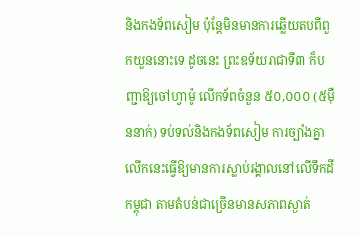និងកងទ័ពសៀម ប៉ុន្តែមិនមានការឆ្លើយតបពីពួកយួននោះទេ ដូចនេះ ព្រះឧទ័យរាជាទី៣ ក៏បញ្ជាឱ្យចៅហ្វាម៉ូ លើកទ័ពចំនួន ៥០,០០០ (៥មុឺននាក់) ទប់ទល់និងកងទ័ពសៀម ការច្បាំងគ្នាលើកនេះធ្វើឱ្យមានការស្លាប់រង្គាលនៅលើទឹកដីកម្ពុជា តាមតំបន់ជាច្រើនមានសភាពស្ងាត់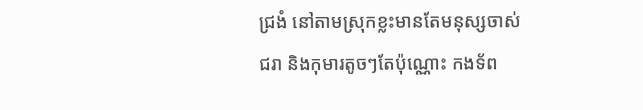ជ្រងំ នៅតាមស្រុកខ្លះមានតែមនុស្សចាស់ជរា និងកុមារតូចៗតែប៉ុណ្ណោះ កងទ័ព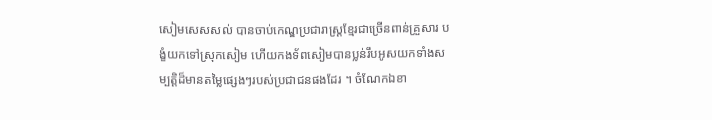សៀមសេសសល់ បានចាប់កេណ្ឌប្រជារាស្ត្រខ្មែរជាច្រើនពាន់គ្រួសារ បង្ខំយកទៅស្រុកសៀម ហើយកងទ័ពសៀមបានប្លន់រឹបអូសយកទាំងសម្បត្តិដ៏មានតម្លៃផ្សេងៗរបស់ប្រជាជនផងដែរ ។ ចំណែកឯខា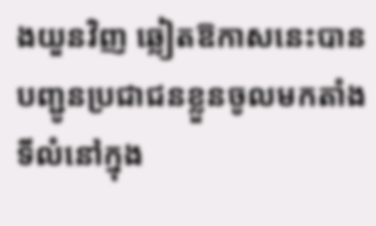ងយួនវិញ ឆ្លៀតឱកាសនេះបានបញ្ជូនប្រជាជនខ្លួនចូលមកតាំងទីលំនៅក្នុង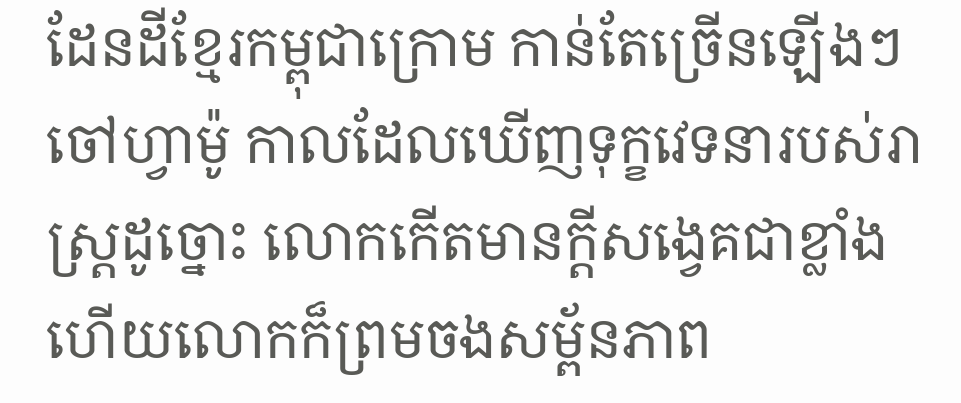ដែនដីខ្មែរកម្ពុជាក្រោម កាន់តែច្រើនឡើងៗ ចៅហ្វាម៉ូ កាលដែលឃើញទុក្ខវេទនារបស់រាស្ត្រដូច្នោះ លោកកើតមានក្តីសង្វេគជាខ្លាំង ហើយលោកក៏ព្រមចងសម្ព័នភាព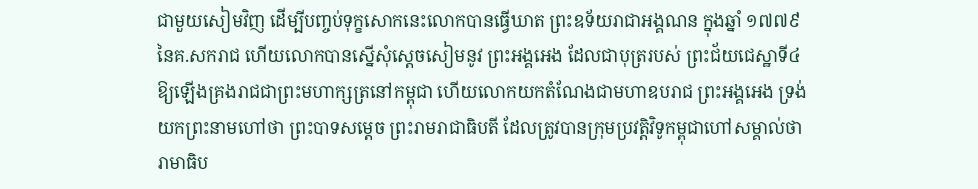ជាមួយសៀមវិញ ដើម្បីបញ្ចប់ទុក្ខសោកនេះលោកបានធ្វើឃាត ព្រះឧទ័យរាជាអង្គណន ក្នុងឆ្នាំ ១៧៧៩ នៃគ.សករាជ ហើយលោកបានស្នើសុំស្ដេចសៀមនូវ ព្រះអង្គអេង ដែលជាបុត្ររបស់ ព្រះជ័យជេស្ឋាទី៤ ឱ្យឡើងគ្រងរាជជាព្រះមហាក្សត្រនៅកម្ពុជា ហើយលោកយកតំណែងជាមហាឧបរាជ ព្រះអង្គអេង ទ្រង់យកព្រះនាមហៅថា ព្រះបាទសម្ដេច ព្រះរាមរាជាធិបតី ដែលត្រូវបានក្រុមប្រវត្តិវិទូកម្ពុជាហៅសម្គាល់ថា រាមាធិប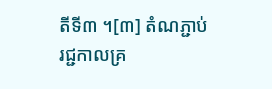តីទី៣ ។[៣] តំណភ្ជាប់ រជ្ជកាលគ្រ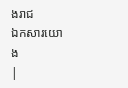ងរាជ
ឯកសារយោង
|